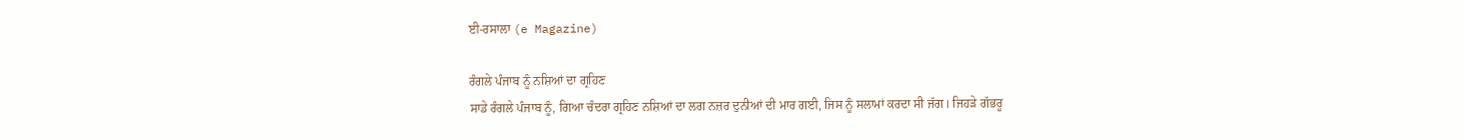ਈ-ਰਸਾਲਾ (e Magazine)

ਰੰਗਲੇ ਪੰਜਾਬ ਨੂੰ ਨਸ਼ਿਆਂ ਦਾ ਗ੍ਰਹਿਣ
ਸਾਡੇ ਰੰਗਲੇ ਪੰਜਾਬ ਨੂੰ, ਗਿਆ ਚੰਦਰਾ ਗ੍ਰਹਿਣ ਨਸ਼ਿਆਂ ਦਾ ਲਗ ਨਜ਼ਰ ਦੁਨੀਆਂ ਦੀ ਮਾਰ ਗਈ, ਜਿਸ ਨੂੰ ਸਲਾਮਾਂ ਕਰਦਾ ਸੀ ਜੱਗ। ਜਿਹੜੇ ਗੱਭਰੂ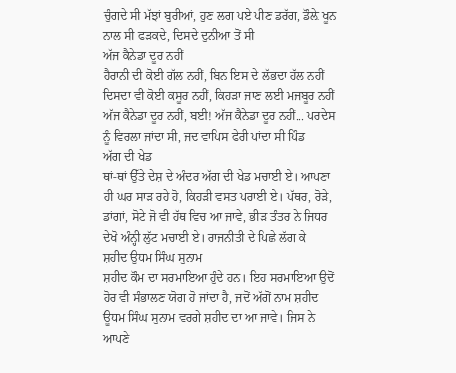ਚੁੰਗਦੇ ਸੀ ਮੱਝਾਂ ਬੁਰੀਆਂ, ਹੁਣ ਲਗ ਪਏ ਪੀਣ ਡਰੱਗ, ਡੌਲ਼ੇ ਖੂਨ ਨਾਲ ਸੀ ਫੜਕਦੇ, ਦਿਸਦੇ ਦੁਨੀਆ ਤੋਂ ਸੀ
ਅੱਜ ਕੈਨੇਡਾ ਦੂਰ ਨਹੀਂ
ਹੈਰਾਨੀ ਦੀ ਕੋਈ ਗੱਲ ਨਹੀਂ, ਬਿਨ ਇਸ ਦੇ ਲੱਭਦਾ ਹੱਲ ਨਹੀਂ ਦਿਸਦਾ ਵੀ ਕੋਈ ਕਸੂਰ ਨਹੀਂ, ਕਿਹੜਾ ਜਾਣ ਲਈ ਮਜਬੂਰ ਨਹੀਂ ਅੱਜ ਕੈਨੇਡਾ ਦੂਰ ਨਹੀਂ, ਬਈ! ਅੱਜ ਕੈਨੇਡਾ ਦੂਰ ਨਹੀਂ... ਪਰਦੇਸ ਨੂੰ ਵਿਰਲਾ ਜਾਂਦਾ ਸੀ, ਜਦ ਵਾਪਿਸ ਫੇਰੀ ਪਾਂਦਾ ਸੀ ਪਿੰਡ
ਅੱਗ ਦੀ ਖੇਡ
ਥਾਂ-ਥਾਂ ਉੱਤੇ ਦੇਸ਼ ਦੇ ਅੰਦਰ ਅੱਗ ਦੀ ਖੇਡ ਮਚਾਈ ਏ। ਆਪਣਾ ਹੀ ਘਰ ਸਾੜ ਰਹੇ ਹੋ, ਕਿਹੜੀ ਵਸਤ ਪਰਾਈ ਏ। ਪੱਥਰ, ਰੋੜੇ, ਡਾਂਗਾਂ, ਸੋਟੇ ਜੋ ਵੀ ਹੱਥ ਵਿਚ ਆ ਜਾਵੇ, ਭੀੜ ਤੰਤਰ ਨੇ ਜਿਧਰ ਦੇਖੋ ਅੰਨ੍ਹੀ ਲੁੱਟ ਮਚਾਈ ਏ। ਰਾਜਨੀਤੀ ਦੇ ਪਿਛੇ ਲੱਗ ਕੇ
ਸ਼ਹੀਦ ਉਧਮ ਸਿੰਘ ਸੁਨਾਮ
ਸ਼ਹੀਦ ਕੌਮ ਦਾ ਸਰਮਾਇਆ ਹੁੰਦੇ ਹਨ। ਇਹ ਸਰਮਾਇਆ ਉਦੋਂ ਹੋਰ ਵੀ ਸੰਭਾਲਣ ਯੋਗ ਹੋ ਜਾਂਦਾ ਹੈ, ਜਦੋਂ ਅੱਗੋਂ ਨਾਮ ਸ਼ਹੀਦ ਊਧਮ ਸਿੰਘ ਸੁਨਾਮ ਵਰਗੇ ਸ਼ਹੀਦ ਦਾ ਆ ਜਾਵੇ। ਜਿਸ ਨੇ ਆਪਣੇ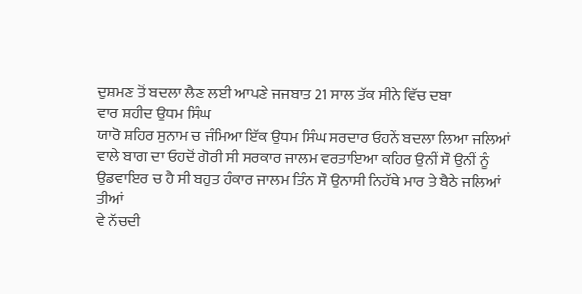ਦੁਸ਼ਮਣ ਤੋਂ ਬਦਲਾ ਲੈਣ ਲਈ ਆਪਣੇ ਜਜਬਾਤ 21 ਸਾਲ ਤੱਕ ਸੀਨੇ ਵਿੱਚ ਦਬਾ
ਵਾਰ ਸ਼ਹੀਦ ਉਧਮ ਸਿੰਘ
ਯਾਰੋ ਸ਼ਹਿਰ ਸੁਨਾਮ ਚ ਜੰਮਿਆ ਇੱਕ ਉਧਮ ਸਿੰਘ ਸਰਦਾਰ ਓਹਨੇਂ ਬਦਲਾ ਲਿਆ ਜਲਿਆਂ ਵਾਲੇ ਬਾਗ ਦਾ ਓਹਦੋਂ ਗੋਰੀ ਸੀ ਸਰਕਾਰ ਜਾਲਮ ਵਰਤਾਇਆ ਕਹਿਰ ਉਨੀਂ ਸੌ ਉਨੀਂ ਨੂੰ ਉਡਵਾਇਰ ਚ ਹੈ ਸੀ ਬਹੁਤ ਹੰਕਾਰ ਜਾਲਮ ਤਿੰਨ ਸੌ ਉਨਾਸੀ ਨਿਹੱਥੇ ਮਾਰ ਤੇ ਬੈਠੇ ਜਲਿਆਂ
ਤੀਆਂ
ਵੇ ਨੱਚਦੀ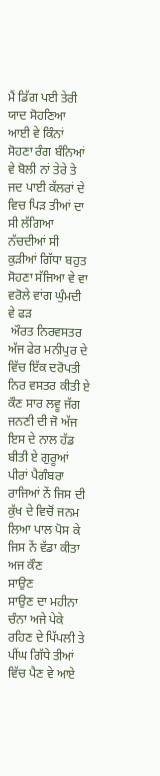ਮੈਂ ਡਿੱਗ ਪਈ ਤੇਰੀ ਯਾਦ ਸੋਹਣਿਆ ਆਈ ਵੇ ਕਿੰਨਾਂ ਸੋਹਣਾ ਰੰਗ ਬੰਨਿਆਂ ਵੇ ਬੋਲੀ ਨਾਂ ਤੇਰੇ ਤੇ ਜਦ ਪਾਈ ਕੱਲਰਾਂ ਦੇ ਵਿਚ ਪਿੜ ਤੀਆਂ ਦਾ ਸੀ ਲੱਗਿਆ ਨੱਚਦੀਆਂ ਸੀ ਕੁੜੀਆਂ ਗਿੱਧਾ ਬਹੁਤ ਸੋਹਣਾ ਸੱਜਿਆ ਵੇ ਵਾ ਵਰੋਲੇ ਵਾਂਗ ਘੁੰਮਦੀ ਵੇ ਫੜ
 ਔਰਤ ਨਿਰਵਸਤਰ
ਅੱਜ ਫੇਰ ਮਨੀਪੁਰ ਦੇ ਵਿੱਚ ਇੱਕ ਦਰੋਪਤੀ ਨਿਰ ਵਸਤਰ ਕੀਤੀ ਏ ਕੌਣ ਸਾਰ ਲਵੂ ਜੱਗ ਜਨਣੀ ਦੀ ਜੋ ਅੱਜ ਇਸ ਦੇ ਨਾਲ ਹੱਡ ਬੀਤੀ ਏ ਗੁਰੂਆਂ ਪੀਰਾਂ ਪੈਗੰਬਰਾ ਰਾਜਿਆਂ ਨੇਂ ਜਿਸ ਦੀ ਕੁੱਖ ਦੇ ਵਿਚੋਂ ਜਨਮ ਲਿਆ ਪਾਲ ਪੋਸ ਕੇ ਜਿਸ ਨੇਂ ਵੱਡਾ ਕੀਤਾ ਅਜ ਕੌਣ
ਸਾਉਣ
ਸਾਉਣ ਦਾ ਮਹੀਨਾ ਚੰਨਾ ਅਜੇ ਪੇਕੇ ਰਹਿਣ ਦੇ ਪਿੱਪਲੀ ਤੇ ਪੀਂਘ ਗਿੱਧੇ ਤੀਆਂ ਵਿੱਚ ਪੈਣ ਵੇ ਆਏ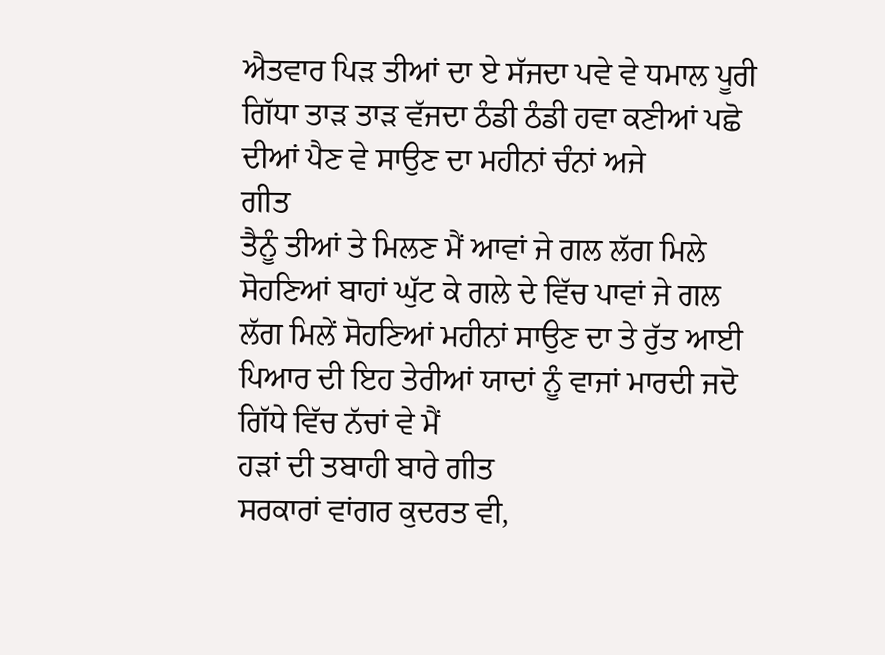ਐਤਵਾਰ ਪਿੜ ਤੀਆਂ ਦਾ ਏ ਸੱਜਦਾ ਪਵੇ ਵੇ ਧਮਾਲ ਪੂਰੀ ਗਿੱਧਾ ਤਾੜ ਤਾੜ ਵੱਜਦਾ ਠੰਡੀ ਠੰਡੀ ਹਵਾ ਕਣੀਆਂ ਪਛੋ ਦੀਆਂ ਪੈਣ ਵੇ ਸਾਉਣ ਦਾ ਮਹੀਨਾਂ ਚੰਨਾਂ ਅਜੇ
ਗੀਤ
ਤੈਨੂੰ ਤੀਆਂ ਤੇ ਮਿਲਣ ਮੈਂ ਆਵਾਂ ਜੇ ਗਲ ਲੱਗ ਮਿਲੇ ਸੋਹਣਿਆਂ ਬਾਹਾਂ ਘੁੱਟ ਕੇ ਗਲੇ ਦੇ ਵਿੱਚ ਪਾਵਾਂ ਜੇ ਗਲ ਲੱਗ ਮਿਲੇਂ ਸੋਹਣਿਆਂ ਮਹੀਨਾਂ ਸਾਉਣ ਦਾ ਤੇ ਰੁੱਤ ਆਈ ਪਿਆਰ ਦੀ ਇਹ ਤੇਰੀਆਂ ਯਾਦਾਂ ਨੂੰ ਵਾਜਾਂ ਮਾਰਦੀ ਜਦੋ ਗਿੱਧੇ ਵਿੱਚ ਨੱਚਾਂ ਵੇ ਮੈਂ
ਹੜਾਂ ਦੀ ਤਬਾਹੀ ਬਾਰੇ ਗੀਤ
ਸਰਕਾਰਾਂ ਵਾਂਗਰ ਕੁਦਰਤ ਵੀ,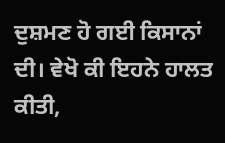ਦੁਸ਼ਮਣ ਹੋ ਗਈ ਕਿਸਾਨਾਂ ਦੀ। ਵੇਖੋ ਕੀ ਇਹਨੇ ਹਾਲਤ ਕੀਤੀ,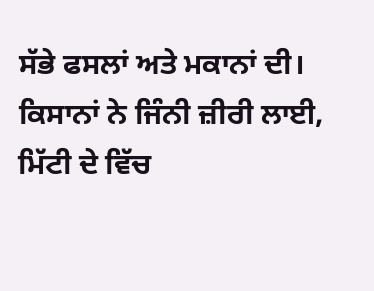ਸੱਭੇ ਫਸਲਾਂ ਅਤੇ ਮਕਾਨਾਂ ਦੀ। ਕਿਸਾਨਾਂ ਨੇ ਜਿੰਨੀ ਜ਼ੀਰੀ ਲਾਈ, ਮਿੱਟੀ ਦੇ ਵਿੱਚ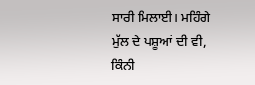ਸਾਰੀ ਮਿਲਾਈ। ਮਹਿੰਗੇ ਮੁੱਲ ਦੇ ਪਸ਼ੂਆਂ ਦੀ ਵੀ, ਕਿੰਨੀ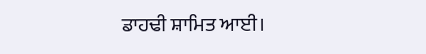ਡਾਹਢੀ ਸ਼ਾਮਿਤ ਆਈ।